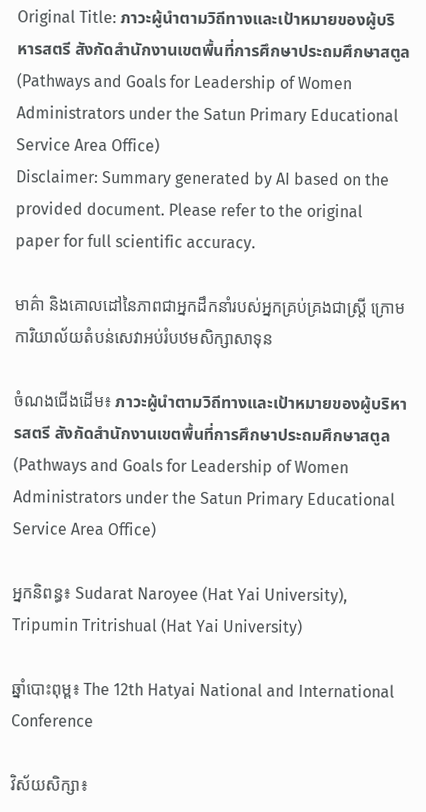Original Title: ภาวะผู้นำตามวิถีทางและเป้าหมายของผู้บริหารสตรี สังกัดสำนักงานเขตพื้นที่การศึกษาประถมศึกษาสตูล (Pathways and Goals for Leadership of Women Administrators under the Satun Primary Educational Service Area Office)
Disclaimer: Summary generated by AI based on the provided document. Please refer to the original paper for full scientific accuracy.

មាគ៌ា និងគោលដៅនៃភាពជាអ្នកដឹកនាំរបស់អ្នកគ្រប់គ្រងជាស្ត្រី ក្រោមការិយាល័យតំបន់សេវាអប់រំបឋមសិក្សាសាទុន

ចំណងជើងដើម៖ ภาวะผู้นำตามวิถีทางและเป้าหมายของผู้บริหารสตรี สังกัดสำนักงานเขตพื้นที่การศึกษาประถมศึกษาสตูล (Pathways and Goals for Leadership of Women Administrators under the Satun Primary Educational Service Area Office)

អ្នកនិពន្ធ៖ Sudarat Naroyee (Hat Yai University), Tripumin Tritrishual (Hat Yai University)

ឆ្នាំបោះពុម្ព៖ The 12th Hatyai National and International Conference

វិស័យសិក្សា៖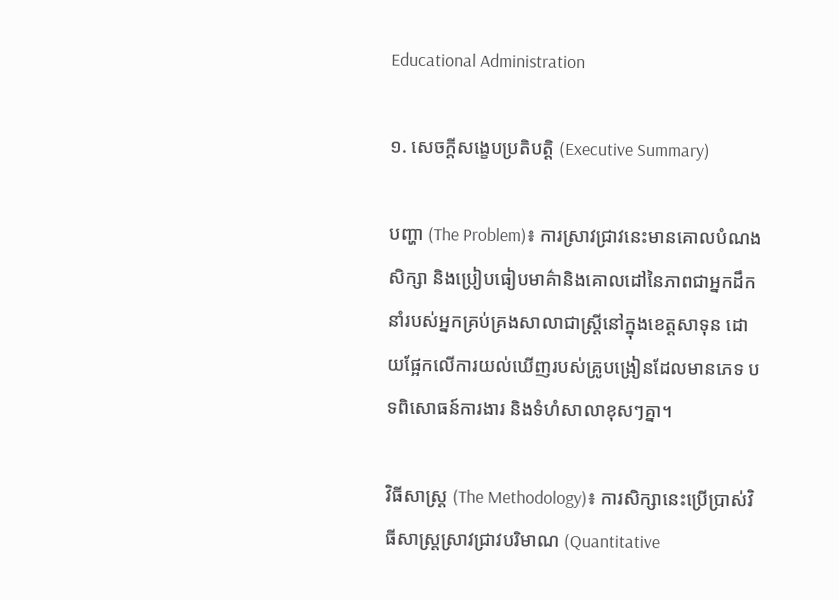Educational Administration

១. សេចក្តីសង្ខេបប្រតិបត្តិ (Executive Summary)

បញ្ហា (The Problem)៖ ការស្រាវជ្រាវនេះមានគោលបំណងសិក្សា និងប្រៀបធៀបមាគ៌ានិងគោលដៅនៃភាពជាអ្នកដឹកនាំរបស់អ្នកគ្រប់គ្រងសាលាជាស្ត្រីនៅក្នុងខេត្តសាទុន ដោយផ្អែកលើការយល់ឃើញរបស់គ្រូបង្រៀនដែលមានភេទ បទពិសោធន៍ការងារ និងទំហំសាលាខុសៗគ្នា។

វិធីសាស្ត្រ (The Methodology)៖ ការសិក្សានេះប្រើប្រាស់វិធីសាស្ត្រស្រាវជ្រាវបរិមាណ (Quantitative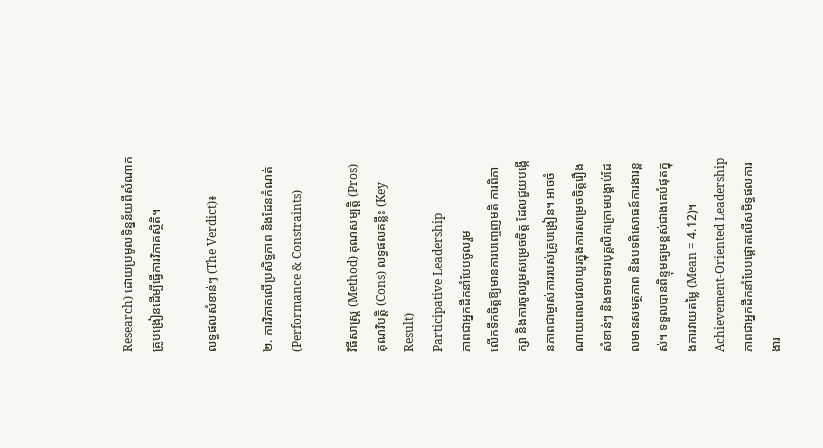Research) ដោយប្រមូលទិន្នន័យពីសំណាកគ្រូបង្រៀនដើម្បីធ្វើការវិភាគស្ថិតិ។

លទ្ធផលសំខាន់ៗ (The Verdict)៖

២. ការវិភាគលើប្រសិទ្ធភាព និងដែនកំណត់ (Performance & Constraints)

វិធីសាស្ត្រ (Method) គុណសម្បត្តិ (Pros) គុណវិបត្តិ (Cons) លទ្ធផលគន្លឹះ (Key Result)
Participative Leadership
ភាពជាអ្នកដឹកនាំបែបចូលរួម
លើកទឹកចិត្តឱ្យមានការបញ្ចេញមតិ ការពិភាក្សា និងការចូលរួមសម្រេចចិត្ត ដែលជួយបង្កើនភាពជាម្ចាស់ការរបស់គ្រូបង្រៀន។ អាចចំណាយពេលវេលាយូរក្នុងការសម្រេចចិត្តរឿងសំខាន់ៗ និងទាមទារបុគ្គលិកក្រោមបង្គាប់ដែលមានសមត្ថភាព និងបទពិសោធន៍ការងារខ្ពស់។ ទទួលបានពិន្ទុមធ្យមខ្ពស់ជាងគេបំផុតក្នុងការវាយតម្លៃ (Mean = 4.12)។
Achievement-Oriented Leadership
ភាពជាអ្នកដឹកនាំបែបផ្តោតលើសមិទ្ធផលការងារ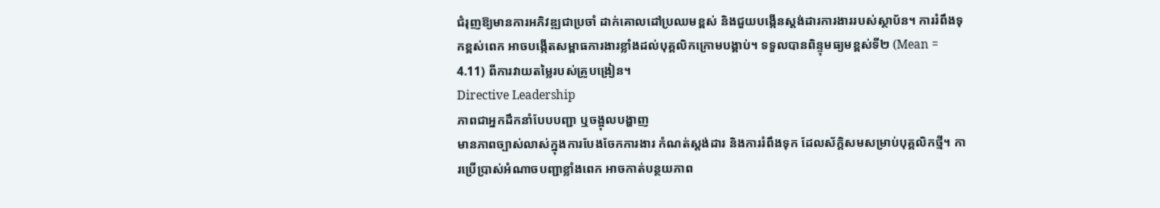ជំរុញឱ្យមានការអភិវឌ្ឍជាប្រចាំ ដាក់គោលដៅប្រឈមខ្ពស់ និងជួយបង្កើនស្តង់ដារការងាររបស់ស្ថាប័ន។ ការរំពឹងទុកខ្ពស់ពេក អាចបង្កើតសម្ពាធការងារខ្លាំងដល់បុគ្គលិកក្រោមបង្គាប់។ ទទួលបានពិន្ទុមធ្យមខ្ពស់ទី២ (Mean = 4.11) ពីការវាយតម្លៃរបស់គ្រូបង្រៀន។
Directive Leadership
ភាពជាអ្នកដឹកនាំបែបបញ្ជា ឬចង្អុលបង្ហាញ
មានភាពច្បាស់លាស់ក្នុងការបែងចែកការងារ កំណត់ស្តង់ដារ និងការរំពឹងទុក ដែលស័ក្តិសមសម្រាប់បុគ្គលិកថ្មី។ ការប្រើប្រាស់អំណាចបញ្ជាខ្លាំងពេក អាចកាត់បន្ថយភាព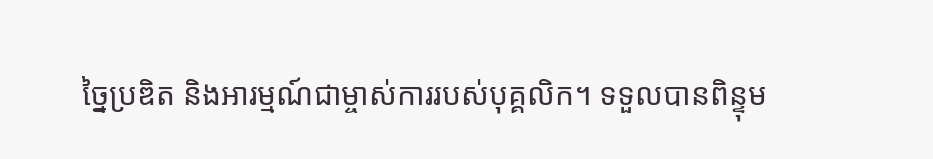ច្នៃប្រឌិត និងអារម្មណ៍ជាម្ចាស់ការរបស់បុគ្គលិក។ ទទួលបានពិន្ទុម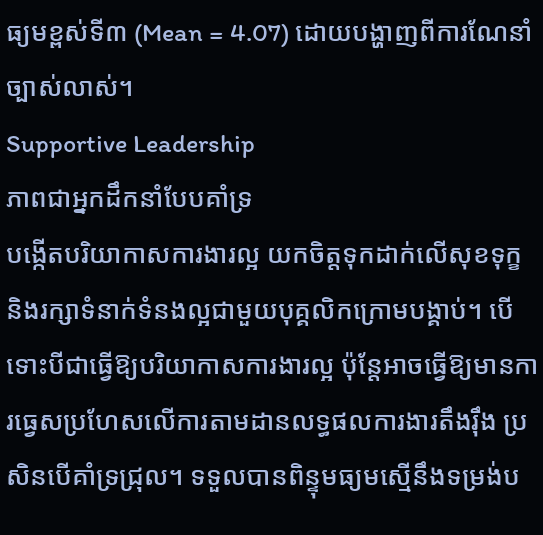ធ្យមខ្ពស់ទី៣ (Mean = 4.07) ដោយបង្ហាញពីការណែនាំច្បាស់លាស់។
Supportive Leadership
ភាពជាអ្នកដឹកនាំបែបគាំទ្រ
បង្កើតបរិយាកាសការងារល្អ យកចិត្តទុកដាក់លើសុខទុក្ខ និងរក្សាទំនាក់ទំនងល្អជាមួយបុគ្គលិកក្រោមបង្គាប់។ បើទោះបីជាធ្វើឱ្យបរិយាកាសការងារល្អ ប៉ុន្តែអាចធ្វើឱ្យមានការធ្វេសប្រហែសលើការតាមដានលទ្ធផលការងារតឹងរ៉ឹង ប្រសិនបើគាំទ្រជ្រុល។ ទទួលបានពិន្ទុមធ្យមស្មើនឹងទម្រង់ប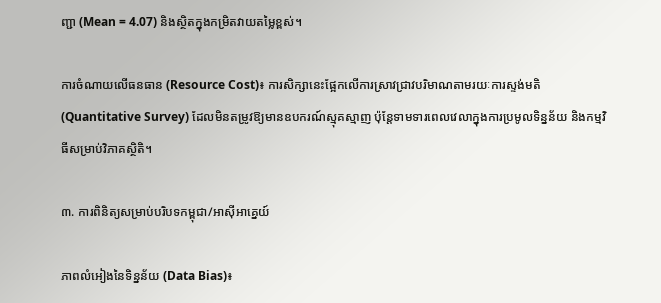ញ្ជា (Mean = 4.07) និងស្ថិតក្នុងកម្រិតវាយតម្លៃខ្ពស់។

ការចំណាយលើធនធាន (Resource Cost)៖ ការសិក្សានេះផ្អែកលើការស្រាវជ្រាវបរិមាណតាមរយៈការស្ទង់មតិ (Quantitative Survey) ដែលមិនតម្រូវឱ្យមានឧបករណ៍ស្មុគស្មាញ ប៉ុន្តែទាមទារពេលវេលាក្នុងការប្រមូលទិន្នន័យ និងកម្មវិធីសម្រាប់វិភាគស្ថិតិ។

៣. ការពិនិត្យសម្រាប់បរិបទកម្ពុជា/អាស៊ីអាគ្នេយ៍

ភាពលំអៀងនៃទិន្នន័យ (Data Bias)៖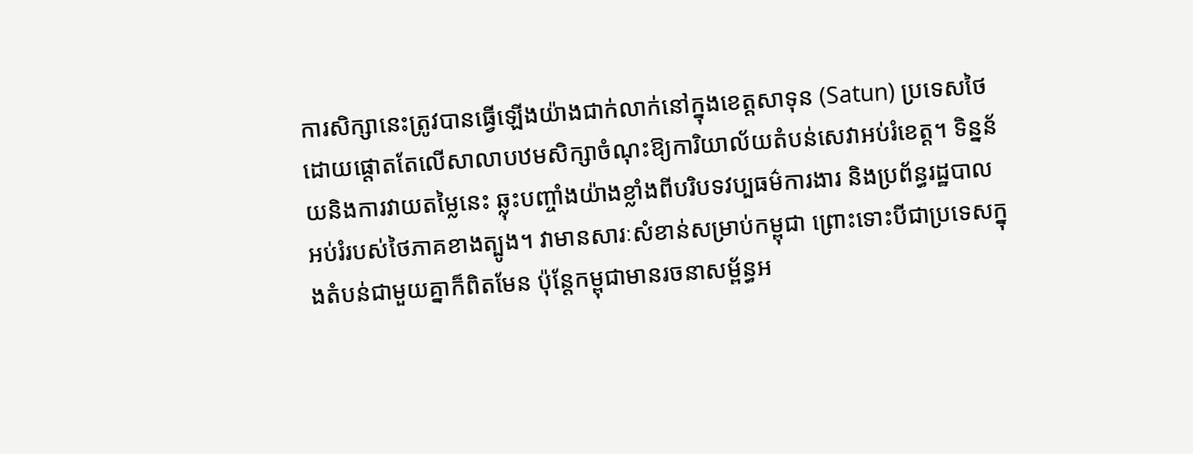ការសិក្សានេះត្រូវបានធ្វើឡើងយ៉ាងជាក់លាក់នៅក្នុងខេត្តសាទុន (Satun) ប្រទេសថៃ ដោយផ្តោតតែលើសាលាបឋមសិក្សាចំណុះឱ្យការិយាល័យតំបន់សេវាអប់រំខេត្ត។ ទិន្នន័យនិងការវាយតម្លៃនេះ ឆ្លុះបញ្ចាំងយ៉ាងខ្លាំងពីបរិបទវប្បធម៌ការងារ និងប្រព័ន្ធរដ្ឋបាលអប់រំរបស់ថៃភាគខាងត្បូង។ វាមានសារៈសំខាន់សម្រាប់កម្ពុជា ព្រោះទោះបីជាប្រទេសក្នុងតំបន់ជាមួយគ្នាក៏ពិតមែន ប៉ុន្តែកម្ពុជាមានរចនាសម្ព័ន្ធអ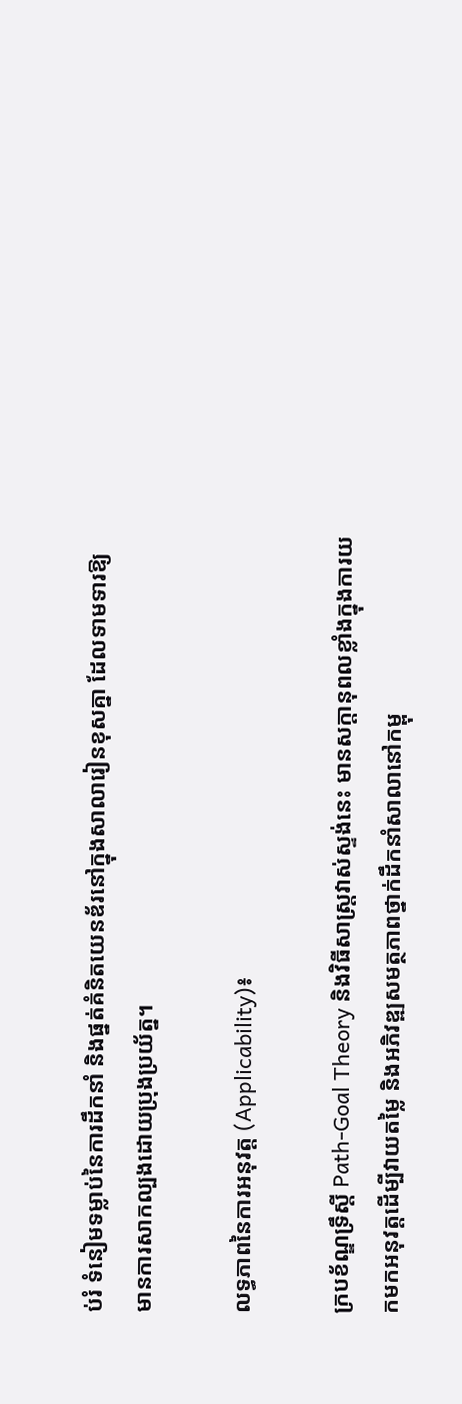ប់រំ ទំនៀមទម្លាប់នៃការដឹកនាំ និងផ្នត់គំនិតយេនឌ័រនៅក្នុងសាលារៀនខុសគ្នា ដែលទាមទារឱ្យមានការសាកល្បងដោយប្រុងប្រយ័ត្ន។

លទ្ធភាពនៃការអនុវត្ត (Applicability)៖

ក្របខ័ណ្ឌទ្រឹស្តី Path-Goal Theory និងវិធីសាស្ត្រវាស់ស្ទង់នេះ មានសក្តានុពលខ្លាំងក្នុងការយកមកអនុវត្តដើម្បីវាយតម្លៃ និងអភិវឌ្ឍសមត្ថភាពថ្នាក់ដឹកនាំសាលានៅកម្ពុ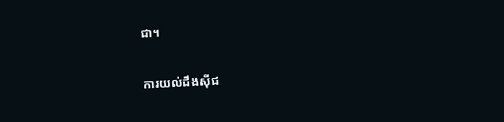ជា។

ការយល់ដឹងស៊ីជ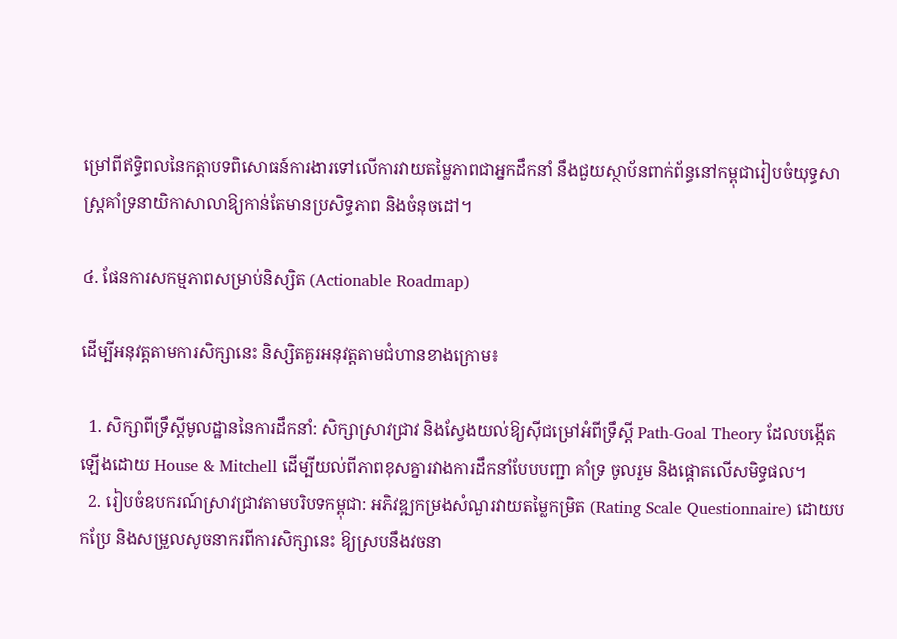ម្រៅពីឥទ្ធិពលនៃកត្តាបទពិសោធន៍ការងារទៅលើការវាយតម្លៃភាពជាអ្នកដឹកនាំ នឹងជួយស្ថាប័នពាក់ព័ន្ធនៅកម្ពុជារៀបចំយុទ្ធសាស្ត្រគាំទ្រនាយិកាសាលាឱ្យកាន់តែមានប្រសិទ្ធភាព និងចំនុចដៅ។

៤. ផែនការសកម្មភាពសម្រាប់និស្សិត (Actionable Roadmap)

ដើម្បីអនុវត្តតាមការសិក្សានេះ និស្សិតគួរអនុវត្តតាមជំហានខាងក្រោម៖

  1. សិក្សាពីទ្រឹស្តីមូលដ្ឋាននៃការដឹកនាំ: សិក្សាស្រាវជ្រាវ និងស្វែងយល់ឱ្យស៊ីជម្រៅអំពីទ្រឹស្តី Path-Goal Theory ដែលបង្កើតឡើងដោយ House & Mitchell ដើម្បីយល់ពីភាពខុសគ្នារវាងការដឹកនាំបែបបញ្ជា គាំទ្រ ចូលរួម និងផ្តោតលើសមិទ្ធផល។
  2. រៀបចំឧបករណ៍ស្រាវជ្រាវតាមបរិបទកម្ពុជា: អភិវឌ្ឍកម្រងសំណួរវាយតម្លៃកម្រិត (Rating Scale Questionnaire) ដោយបកប្រែ និងសម្រួលសូចនាករពីការសិក្សានេះ ឱ្យស្របនឹងវចនា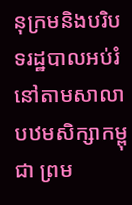នុក្រមនិងបរិបទរដ្ឋបាលអប់រំនៅតាមសាលាបឋមសិក្សាកម្ពុជា ព្រម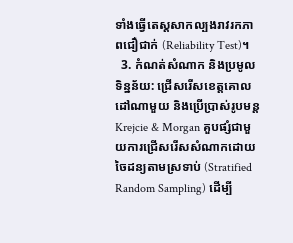ទាំងធ្វើតេស្តសាកល្បងរាវរកភាពជឿជាក់ (Reliability Test)។
  3. កំណត់សំណាក និងប្រមូលទិន្នន័យ: ជ្រើសរើសខេត្តគោលដៅណាមួយ និងប្រើប្រាស់រូបមន្ត Krejcie & Morgan គួបផ្សំជាមួយការជ្រើសរើសសំណាកដោយចៃដន្យតាមស្រទាប់ (Stratified Random Sampling) ដើម្បី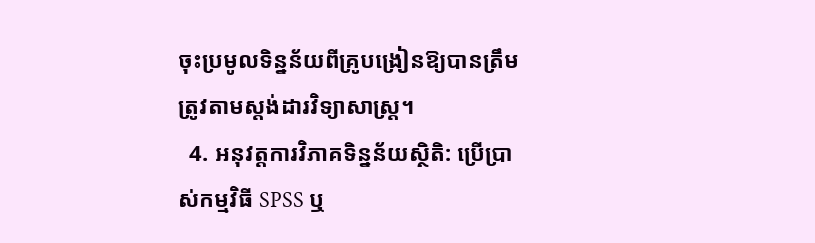ចុះប្រមូលទិន្នន័យពីគ្រូបង្រៀនឱ្យបានត្រឹមត្រូវតាមស្តង់ដារវិទ្យាសាស្ត្រ។
  4. អនុវត្តការវិភាគទិន្នន័យស្ថិតិ: ប្រើប្រាស់កម្មវិធី SPSS ឬ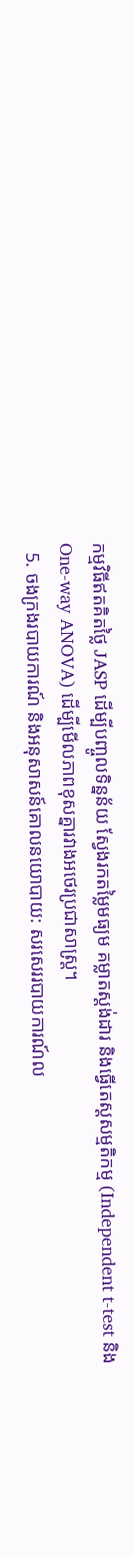កម្មវិធីឥតគិតថ្លៃ JASP ដើម្បីបញ្ចូលទិន្នន័យ ស្វែងរកតម្លៃមធ្យម គម្លាតស្តង់ដារ និងធ្វើតេស្តសម្មតិកម្ម (Independent t-test និង One-way ANOVA) ដើម្បីមើលភាពខុសគ្នារវាងអថេរប្រជាសាស្ត្រ។
  5. ចងក្រងរបាយការណ៍ និងអនុសាសន៍គោលនយោបាយ: សរសេររបាយការណ៍ល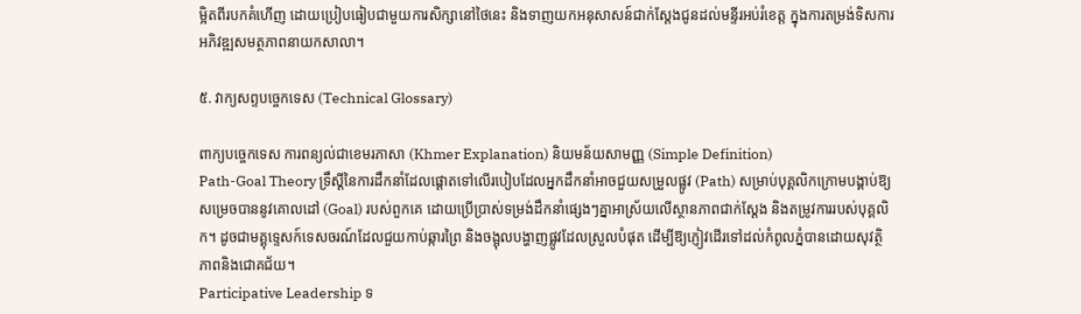ម្អិតពីរបកគំហើញ ដោយប្រៀបធៀបជាមួយការសិក្សានៅថៃនេះ និងទាញយកអនុសាសន៍ជាក់ស្តែងជូនដល់មន្ទីរអប់រំខេត្ត ក្នុងការតម្រង់ទិសការអភិវឌ្ឍសមត្ថភាពនាយកសាលា។

៥. វាក្យសព្ទបច្ចេកទេស (Technical Glossary)

ពាក្យបច្ចេកទេស ការពន្យល់ជាខេមរភាសា (Khmer Explanation) និយមន័យសាមញ្ញ (Simple Definition)
Path-Goal Theory ទ្រឹស្ដីនៃការដឹកនាំដែលផ្ដោតទៅលើរបៀបដែលអ្នកដឹកនាំអាចជួយសម្រួលផ្លូវ (Path) សម្រាប់បុគ្គលិកក្រោមបង្គាប់ឱ្យសម្រេចបាននូវគោលដៅ (Goal) របស់ពួកគេ ដោយប្រើប្រាស់ទម្រង់ដឹកនាំផ្សេងៗគ្នាអាស្រ័យលើស្ថានភាពជាក់ស្តែង និងតម្រូវការរបស់បុគ្គលិក។ ដូចជាមគ្គុទ្ទេសក៍ទេសចរណ៍ដែលជួយកាប់ឆ្ការព្រៃ និងចង្អុលបង្ហាញផ្លូវដែលស្រួលបំផុត ដើម្បីឱ្យភ្ញៀវដើរទៅដល់កំពូលភ្នំបានដោយសុវត្ថិភាពនិងជោគជ័យ។
Participative Leadership ទ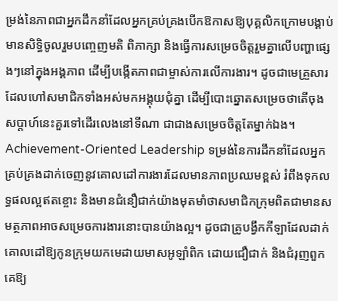ម្រង់នៃភាពជាអ្នកដឹកនាំដែលអ្នកគ្រប់គ្រងបើកឱកាសឱ្យបុគ្គលិកក្រោមបង្គាប់មានសិទ្ធិចូលរួមបញ្ចេញមតិ ពិភាក្សា និងធ្វើការសម្រេចចិត្តរួមគ្នាលើបញ្ហាផ្សេងៗនៅក្នុងអង្គភាព ដើម្បីបង្កើតភាពជាម្ចាស់ការលើការងារ។ ដូចជាមេគ្រួសារដែលហៅសមាជិកទាំងអស់មកអង្គុយជុំគ្នា ដើម្បីបោះឆ្នោតសម្រេចថាតើចុងសប្តាហ៍នេះគួរទៅដើរលេងនៅទីណា ជាជាងសម្រេចចិត្តតែម្នាក់ឯង។
Achievement-Oriented Leadership ទម្រង់នៃការដឹកនាំដែលអ្នកគ្រប់គ្រងដាក់ចេញនូវគោលដៅការងារដែលមានភាពប្រឈមខ្ពស់ រំពឹងទុកលទ្ធផលល្អឥតខ្ចោះ និងមានជំនឿជាក់យ៉ាងមុតមាំថាសមាជិកក្រុមពិតជាមានសមត្ថភាពអាចសម្រេចការងារនោះបានយ៉ាងល្អ។ ដូចជាគ្រូបង្វឹកកីឡាដែលដាក់គោលដៅឱ្យកូនក្រុមយកមេដាយមាសអូឡាំពិក ដោយជឿជាក់ និងជំរុញពួកគេឱ្យ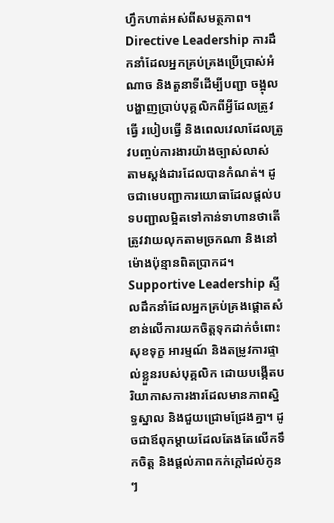ហ្វឹកហាត់អស់ពីសមត្ថភាព។
Directive Leadership ការដឹកនាំដែលអ្នកគ្រប់គ្រងប្រើប្រាស់អំណាច និងតួនាទីដើម្បីបញ្ជា ចង្អុលបង្ហាញប្រាប់បុគ្គលិកពីអ្វីដែលត្រូវធ្វើ របៀបធ្វើ និងពេលវេលាដែលត្រូវបញ្ចប់ការងារយ៉ាងច្បាស់លាស់ តាមស្តង់ដារដែលបានកំណត់។ ដូចជាមេបញ្ជាការយោធាដែលផ្តល់បទបញ្ជាលម្អិតទៅកាន់ទាហានថាតើត្រូវវាយលុកតាមច្រកណា និងនៅម៉ោងប៉ុន្មានពិតប្រាកដ។
Supportive Leadership ស្ទីលដឹកនាំដែលអ្នកគ្រប់គ្រងផ្តោតសំខាន់លើការយកចិត្តទុកដាក់ចំពោះសុខទុក្ខ អារម្មណ៍ និងតម្រូវការផ្ទាល់ខ្លួនរបស់បុគ្គលិក ដោយបង្កើតបរិយាកាសការងារដែលមានភាពស្និទ្ធស្នាល និងជួយជ្រោមជ្រែងគ្នា។ ដូចជាឪពុកម្តាយដែលតែងតែលើកទឹកចិត្ត និងផ្តល់ភាពកក់ក្តៅដល់កូនៗ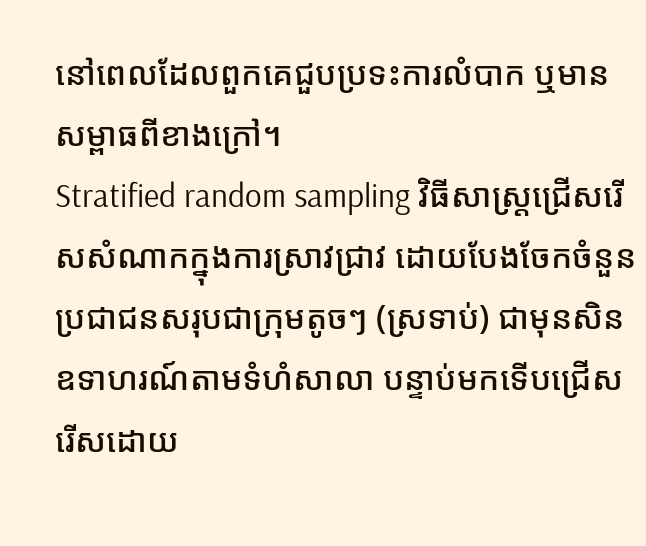នៅពេលដែលពួកគេជួបប្រទះការលំបាក ឬមានសម្ពាធពីខាងក្រៅ។
Stratified random sampling វិធីសាស្ត្រជ្រើសរើសសំណាកក្នុងការស្រាវជ្រាវ ដោយបែងចែកចំនួនប្រជាជនសរុបជាក្រុមតូចៗ (ស្រទាប់) ជាមុនសិន ឧទាហរណ៍តាមទំហំសាលា បន្ទាប់មកទើបជ្រើសរើសដោយ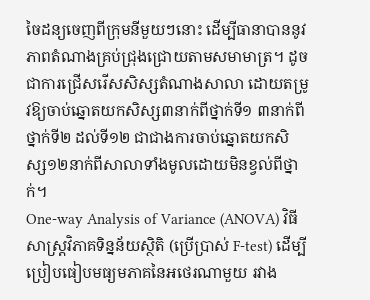ចៃដន្យចេញពីក្រុមនីមួយៗនោះ ដើម្បីធានាបាននូវភាពតំណាងគ្រប់ជ្រុងជ្រោយតាមសមាមាត្រ។ ដូចជាការជ្រើសរើសសិស្សតំណាងសាលា ដោយតម្រូវឱ្យចាប់ឆ្នោតយកសិស្ស៣នាក់ពីថ្នាក់ទី១ ៣នាក់ពីថ្នាក់ទី២ ដល់ទី១២ ជាជាងការចាប់ឆ្នោតយកសិស្ស១២នាក់ពីសាលាទាំងមូលដោយមិនខ្វល់ពីថ្នាក់។
One-way Analysis of Variance (ANOVA) វិធីសាស្ត្រវិភាគទិន្នន័យស្ថិតិ (ប្រើប្រាស់ F-test) ដើម្បីប្រៀបធៀបមធ្យមភាគនៃអថេរណាមួយ រវាង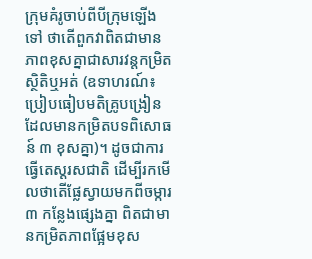ក្រុមគំរូចាប់ពីបីក្រុមឡើងទៅ ថាតើពួកវាពិតជាមានភាពខុសគ្នាជាសារវន្តកម្រិតស្ថិតិឬអត់ (ឧទាហរណ៍៖ ប្រៀបធៀបមតិគ្រូបង្រៀនដែលមានកម្រិតបទពិសោធន៍ ៣ ខុសគ្នា)។ ដូចជាការធ្វើតេស្តរសជាតិ ដើម្បីរកមើលថាតើផ្លែស្វាយមកពីចម្ការ ៣ កន្លែងផ្សេងគ្នា ពិតជាមានកម្រិតភាពផ្អែមខុស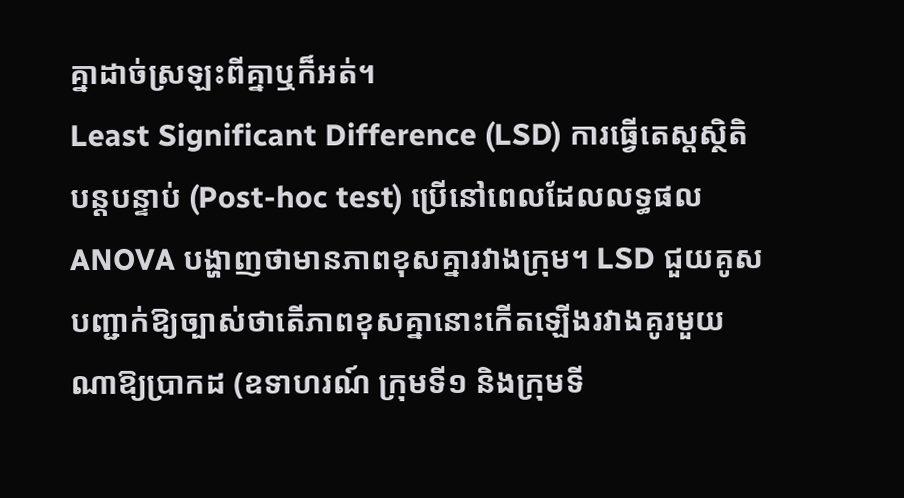គ្នាដាច់ស្រឡះពីគ្នាឬក៏អត់។
Least Significant Difference (LSD) ការធ្វើតេស្តស្ថិតិបន្តបន្ទាប់ (Post-hoc test) ប្រើនៅពេលដែលលទ្ធផល ANOVA បង្ហាញថាមានភាពខុសគ្នារវាងក្រុម។ LSD ជួយគូសបញ្ជាក់ឱ្យច្បាស់ថាតើភាពខុសគ្នានោះកើតឡើងរវាងគូរមួយណាឱ្យប្រាកដ (ឧទាហរណ៍ ក្រុមទី១ និងក្រុមទី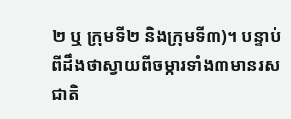២ ឬ ក្រុមទី២ និងក្រុមទី៣)។ បន្ទាប់ពីដឹងថាស្វាយពីចម្ការទាំង៣មានរសជាតិ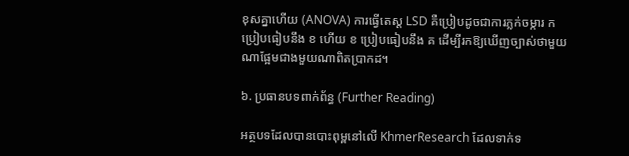ខុសគ្នាហើយ (ANOVA) ការធ្វើតេស្ត LSD គឺប្រៀបដូចជាការភ្លក់ចម្ការ ក ប្រៀបធៀបនឹង ខ ហើយ ខ ប្រៀបធៀបនឹង គ ដើម្បីរកឱ្យឃើញច្បាស់ថាមួយណាផ្អែមជាងមួយណាពិតប្រាកដ។

៦. ប្រធានបទពាក់ព័ន្ធ (Further Reading)

អត្ថបទដែលបានបោះពុម្ពនៅលើ KhmerResearch ដែលទាក់ទ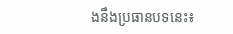ងនឹងប្រធានបទនេះ៖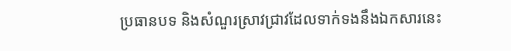ប្រធានបទ និងសំណួរស្រាវជ្រាវដែលទាក់ទងនឹងឯកសារនេះ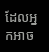ដែលអ្នកអាច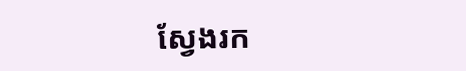ស្វែងរក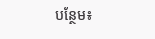បន្ថែម៖